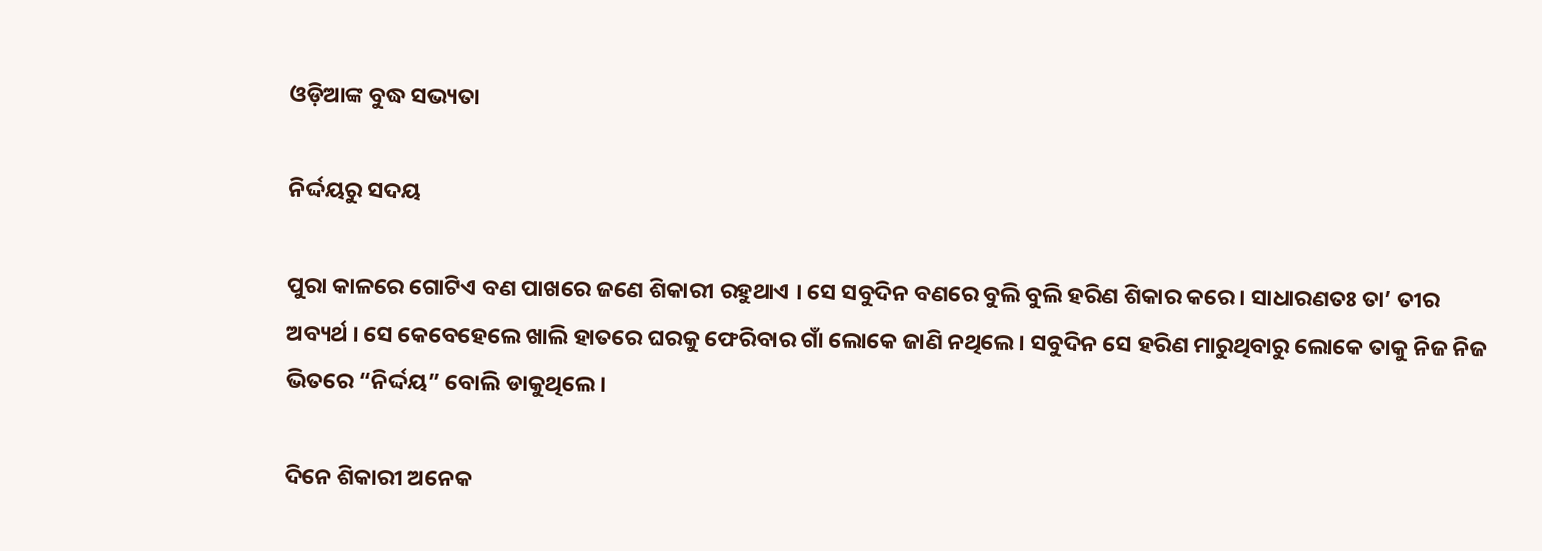ଓଡ଼ିଆଙ୍କ ବୁଦ୍ଧ ସଭ୍ୟତା

ନିର୍ଦ୍ଦୟରୁ ସଦୟ

ପୁରା କାଳରେ ଗୋଟିଏ ବଣ ପାଖରେ ଜଣେ ଶିକାରୀ ରହୁଥାଏ । ସେ ସବୁଦିନ ବଣରେ ବୁଲି ବୁଲି ହରିଣ ଶିକାର କରେ । ସାଧାରଣତଃ ତା’ ତୀର ଅବ୍ୟର୍ଥ । ସେ କେବେହେଲେ ଖାଲି ହାତରେ ଘରକୁ ଫେରିବାର ଗାଁ ଲୋକେ ଜାଣି ନଥିଲେ । ସବୁଦିନ ସେ ହରିଣ ମାରୁଥିବାରୁ ଲୋକେ ତାକୁ ନିଜ ନିଜ ଭିତରେ “ନିର୍ଦ୍ଦୟ” ବୋଲି ଡାକୁଥିଲେ ।

ଦିନେ ଶିକାରୀ ଅନେକ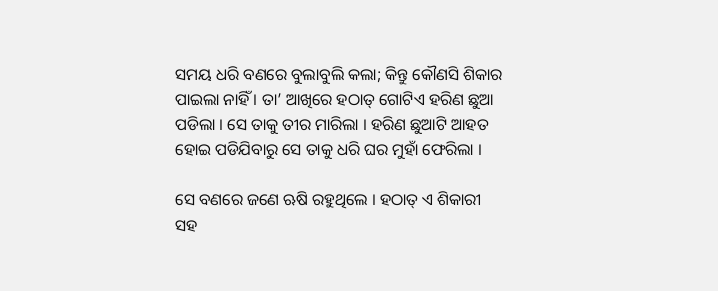ସମୟ ଧରି ବଣରେ ବୁଲାବୁଲି କଲା; କିନ୍ତୁ କୌଣସି ଶିକାର ପାଇଲା ନାହିଁ । ତା’ ଆଖିରେ ହଠାତ୍ ଗୋଟିଏ ହରିଣ ଛୁଆ ପଡିଲା । ସେ ତାକୁ ତୀର ମାରିଲା । ହରିଣ ଛୁଆଟି ଆହତ ହୋଇ ପଡିଯିବାରୁ ସେ ତାକୁ ଧରି ଘର ମୁହାଁ ଫେରିଲା ।

ସେ ବଣରେ ଜଣେ ଋଷି ରହୁଥିଲେ । ହଠାତ୍ ଏ ଶିକାରୀ ସହ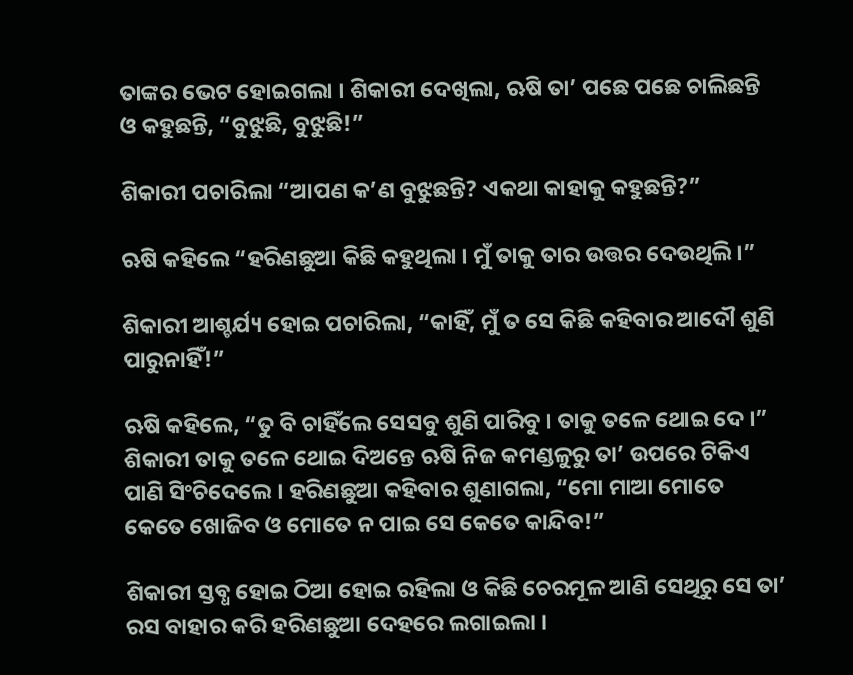ତାଙ୍କର ଭେଟ ହୋଇଗଲା । ଶିକାରୀ ଦେଖିଲା, ଋଷି ତା’ ପଛେ ପଛେ ଚାଲିଛନ୍ତି ଓ କହୁଛନ୍ତି, “ବୁଝୁଛି, ବୁଝୁଛି!”

ଶିକାରୀ ପଚାରିଲା “ଆପଣ କ’ଣ ବୁଝୁଛନ୍ତି? ଏକଥା କାହାକୁ କହୁଛନ୍ତି?”

ଋଷି କହିଲେ “ହରିଣଛୁଆ କିଛି କହୁଥିଲା । ମୁଁ ତାକୁ ତାର ଉତ୍ତର ଦେଉଥିଲି ।”

ଶିକାରୀ ଆଶ୍ଚର୍ଯ୍ୟ ହୋଇ ପଚାରିଲା, “କାହିଁ, ମୁଁ ତ ସେ କିଛି କହିବାର ଆଦୌ ଶୁଣି ପାରୁନାହିଁ!”

ଋଷି କହିଲେ, “ତୁ ବି ଚାହିଁଲେ ସେସବୁ ଶୁଣି ପାରିବୁ । ତାକୁ ତଳେ ଥୋଇ ଦେ ।” ଶିକାରୀ ତାକୁ ତଳେ ଥୋଇ ଦିଅନ୍ତେ ଋଷି ନିଜ କମଣ୍ଡଳୁରୁ ତା’ ଉପରେ ଟିକିଏ ପାଣି ସିଂଚିଦେଲେ । ହରିଣଛୁଆ କହିବାର ଶୁଣାଗଲା, “ମୋ ମାଆ ମୋତେ କେତେ ଖୋଜିବ ଓ ମୋତେ ନ ପାଇ ସେ କେତେ କାନ୍ଦିବ!”

ଶିକାରୀ ସ୍ତବ୍ଧ ହୋଇ ଠିଆ ହୋଇ ରହିଲା ଓ କିଛି ଚେରମୂଳ ଆଣି ସେଥିରୁ ସେ ତା’ ରସ ବାହାର କରି ହରିଣଛୁଆ ଦେହରେ ଲଗାଇଲା ।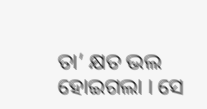ତା’ କ୍ଷତ ଭଲ ହୋଇଗଲା । ସେ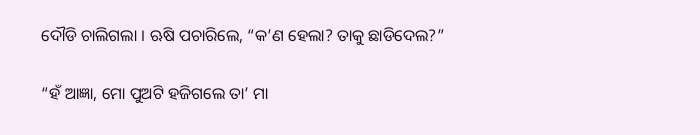ଦୌଡି ଚାଲିଗଲା । ଋଷି ପଚାରିଲେ, “କ’ଣ ହେଲା? ତାକୁ ଛାଡିଦେଲ?”

“ହଁ ଆଜ୍ଞା, ମୋ ପୁଅଟି ହଜିଗଲେ ତା’ ମା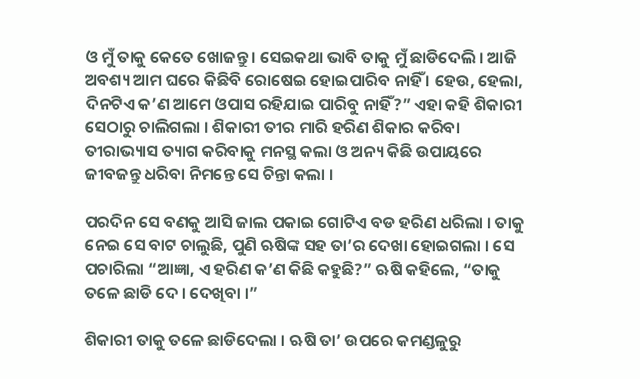ଓ ମୁଁ ତାକୁ କେତେ ଖୋଜନ୍ତୁ । ସେଇକଥା ଭାବି ତାକୁ ମୁଁ ଛାଡିଦେଲି । ଆଜି ଅବଶ୍ୟ ଆମ ଘରେ କିଛିବି ରୋଷେଇ ହୋଇପାରିବ ନାହିଁ । ହେଉ, ହେଲା, ଦିନଟିଏ କ’ଣ ଆମେ ଓପାସ ରହିଯାଇ ପାରିବୁ ନାହିଁ?” ଏହା କହି ଶିକାରୀ ସେଠାରୁ ଚାଲିଗଲା । ଶିକାରୀ ତୀର ମାରି ହରିଣ ଶିକାର କରିବା ତୀରାଭ୍ୟାସ ତ୍ୟାଗ କରିବାକୁ ମନସ୍ଥ କଲା ଓ ଅନ୍ୟ କିଛି ଉପାୟରେ ଜୀବଜନ୍ତୁ ଧରିବା ନିମନ୍ତେ ସେ ଚିନ୍ତା କଲା ।

ପରଦିନ ସେ ବଣକୁ ଆସି ଜାଲ ପକାଇ ଗୋଟିଏ ବଡ ହରିଣ ଧରିଲା । ତାକୁ ନେଇ ସେ ବାଟ ଚାଲୁଛି, ପୁଣି ଋଷିଙ୍କ ସହ ତା’ର ଦେଖା ହୋଇଗଲା । ସେ ପଚାରିଲା “ଆଜ୍ଞା, ଏ ହରିଣ କ’ଣ କିଛି କହୁଛି?” ଋଷି କହିଲେ, “ତାକୁ ତଳେ ଛାଡି ଦେ । ଦେଖିବା ।”

ଶିକାରୀ ତାକୁ ତଳେ ଛାଡିଦେଲା । ଋଷି ତା’ ଉପରେ କମଣ୍ଡଳୁରୁ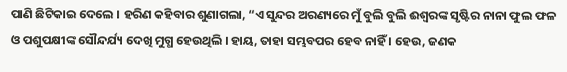ପାଣି ଛିଟିକାଇ ଦେଲେ । ହରିଣ କହିବାର ଶୁଣାଗଲା, “ଏ ସୁନ୍ଦର ଅରଣ୍ୟରେ ମୁଁ ବୁଲି ବୁଲି ଈଶ୍ୱରଙ୍କ ସୃଷ୍ଟିର ନାନା ଫୁଲ ଫଳ ଓ ପଶୁପକ୍ଷୀଙ୍କ ସୌନ୍ଦର୍ଯ୍ୟ ଦେଖି ମୁଗ୍ଧ ହେଉଥିଲି । ହାୟ, ତାହା ସମ୍ଭବପର ହେବ ନାହିଁ । ହେଉ, ଜଣକ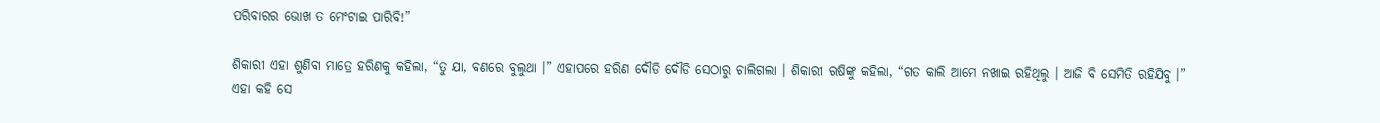ପରିବାରର ଭୋଖ ତ ମେଂଟାଇ ପାରିବି!”

ଶିକାରୀ ଏହା ଶୁଣିବା ମାତ୍ରେ ହରିଣକୁ କହିଲା, “ତୁ ଯା, ବଣରେ ବୁଲୁଥା ।” ଏହାପରେ ହରିଣ ଦୌଡି ଦୌଡି ସେଠାରୁ ଚାଲିଗଲା । ଶିକାରୀ ଋଷିଙ୍କୁ କହିଲା, “ଗତ କାଲି ଆମେ ନଖାଇ ରହିଥିଲୁ । ଆଜି ବି ସେମିତି ରହିଯିବୁ ।” ଏହା କହି ସେ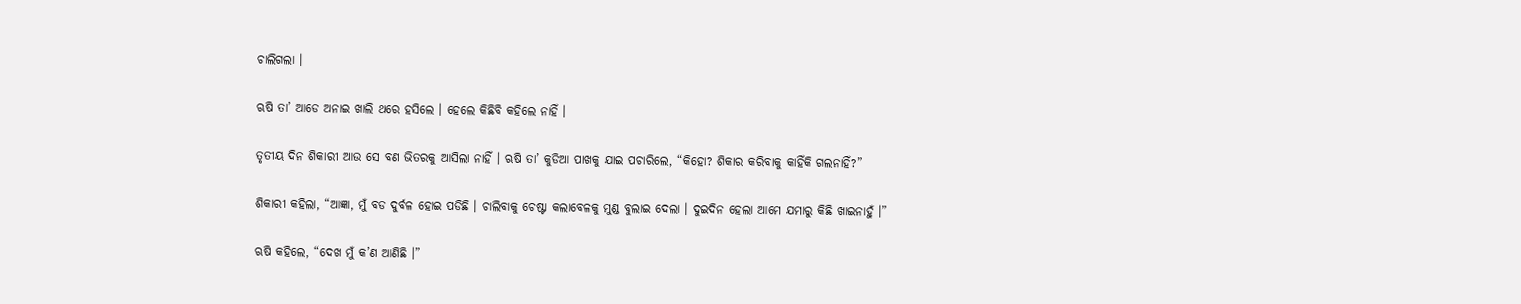ଚାଲିଗଲା ।

ଋଷି ତା’ ଆଡେ ଅନାଇ ଖାଲି ଥରେ ହସିଲେ । ହେଲେ କିଛିବି କହିଲେ ନାହିଁ ।

ତୃତୀୟ ଦିନ ଶିକାରୀ ଆଉ ସେ ବଣ ଭିତରକୁ ଆସିଲା ନାହିଁ । ଋଷି ତା’ କୁଡିଆ ପାଖକୁ ଯାଇ ପଚାରିଲେ, “କିହୋ? ଶିକାର କରିବାକୁ କାହିଁକି ଗଲନାହିଁ?”

ଶିକାରୀ କହିଲା, “ଆଜ୍ଞା, ମୁଁ ବଡ ଦୁର୍ବଳ ହୋଇ ପଡିଛି । ଚାଲିବାକୁ ଚେଷ୍ଟା କଲାବେଳକୁ ମୁଣ୍ଡ ବୁଲାଇ ଦେଲା । ଦୁଇଦିନ ହେଲା ଆମେ ଯମାରୁ କିଛି ଖାଇନାହୁଁ ।”

ଋଷି କହିଲେ, “ଦେଖ ମୁଁ କ’ଣ ଆଣିଛି ।”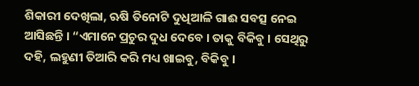ଶିକାରୀ ଦେଖିଲା, ଋଷି ତିନୋଟି ଦୁଧିଆଳି ଗାଈ ସବତ୍ସ ନେଇ ଆସିଛନ୍ତି । “ଏମାନେ ପ୍ରଚୁର ଦୁଧ ଦେବେ । ତାକୁ ବିକିବୁ । ସେଥିରୁ ଦହି, ଲହୁଣୀ ତିଆରି କରି ମଧ୍ୟ ଖାଇବୁ, ବିକିବୁ ।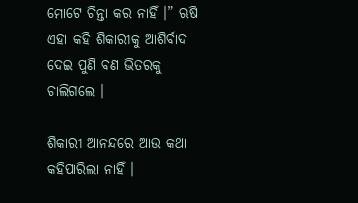ମୋଟେ ଚିନ୍ତା କର ନାହିଁ ।” ଋଷି ଏହା କହି ଶିକାରୀକୁ ଆଶିର୍ବାଦ ଦେଇ ପୁଣି ବଣ ଭିତରକୁ ଚାଲିଗଲେ ।

ଶିକାରୀ ଆନନ୍ଦରେ ଆଉ କଥା କହିପାରିଲା ନାହିଁ ।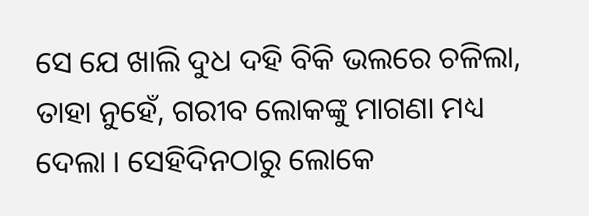ସେ ଯେ ଖାଲି ଦୁଧ ଦହି ବିକି ଭଲରେ ଚଳିଲା, ତାହା ନୁହେଁ, ଗରୀବ ଲୋକଙ୍କୁ ମାଗଣା ମଧ୍ୟ ଦେଲା । ସେହିଦିନଠାରୁ ଲୋକେ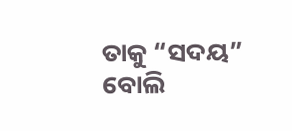ତାକୁ “ସଦୟ” ବୋଲି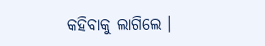କହିବାକୁ ଲାଗିଲେ ।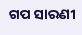ଗପ ସାରଣୀ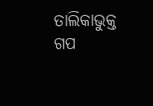ତାଲିକାଭୁକ୍ତ ଗପ